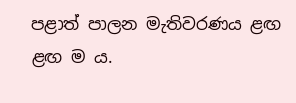පළාත් පාලන මැතිවරණය ළඟ ළඟ ම ය.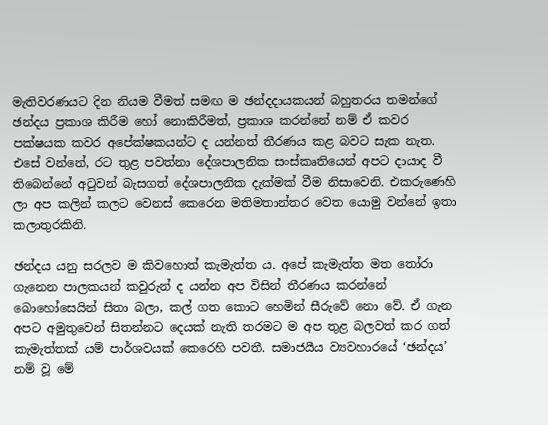මැතිවරණයට දින නියම වීමත් සමඟ ම ඡන්දදායකයන් බහුතරය තමන්ගේ ඡන්දය ප්‍රකාශ කිරීම හෝ නොකිරීමත්, ප්‍රකාශ කරන්නේ නම් ඒ කවර පක්ෂයක කවර අපේක්ෂකයන්ට ද යන්නත් තීරණය කළ බවට සැක නැත. එසේ වන්නේ, රට තුළ පවත්නා දේශපාලනික සංස්කෘතියෙන් අපට දායාද වී තිබෙන්නේ අටුවන් බැසගත් දේශපාලනික දැක්මක් වීම නිසාවෙනි. එකරුණෙහි ලා අප කලින් කලට වෙනස් කෙරෙන මතිමතාන්තර වෙත යොමු වන්නේ ඉතා කලාතුරකිනි.

ඡන්දය යනු සරලව ම කිවහොත් කැමැත්ත ය. අපේ කැමැත්ත මත තෝරා ගැනෙන පාලකයන් කවුරුන් ද යන්න අප විසින් තීරණය කරන්නේ බොහෝසෙයින් සිතා බලා, කල් ගත කොට හෙමින් සීරුවේ නො වේ. ඒ ගැන අපට අමුතුවෙන් සිතන්නට දෙයක් නැති තරමට ම අප තුළ බලවත් කර ගත් කැමැත්තක් යම් පාර්ශවයක් කෙරෙහි පවතී. සමාජයීය ව්‍යවහාරයේ ‘ඡන්දය’ නම් වූ මේ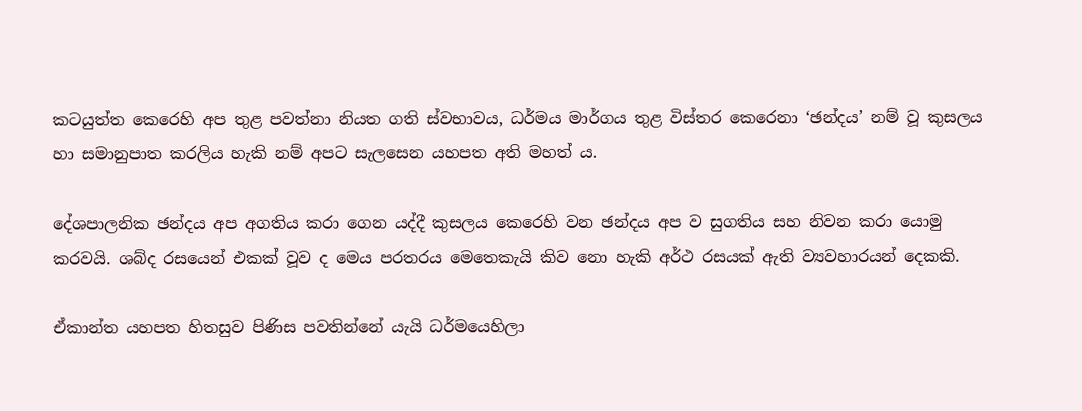කටයුත්ත කෙරෙහි අප තුළ පවත්නා නියත ගති ස්වභාවය, ධර්මය මාර්ගය තුළ විස්තර කෙරෙනා ‘ඡන්දය’ නම් වූ කුසලය හා සමානුපාත කරලිය හැකි නම් අපට සැලසෙන යහපත අති මහත් ය.

දේශපාලනික ඡන්දය අප අගතිය කරා ගෙන යද්දී කුසලය කෙරෙහි වන ඡන්දය අප ව සුගතිය සහ නිවන කරා යොමු කරවයි. ශබ්ද රසයෙන් එකක් වූව ද මෙය පරතරය මෙතෙකැයි කිව නො හැකි අර්ථ රසයක් ඇති ව්‍යවහාරයන් දෙකකි.

ඒකාන්ත යහපත හිතසුව පිණිස පවතින්නේ යැයි ධර්මයෙහිලා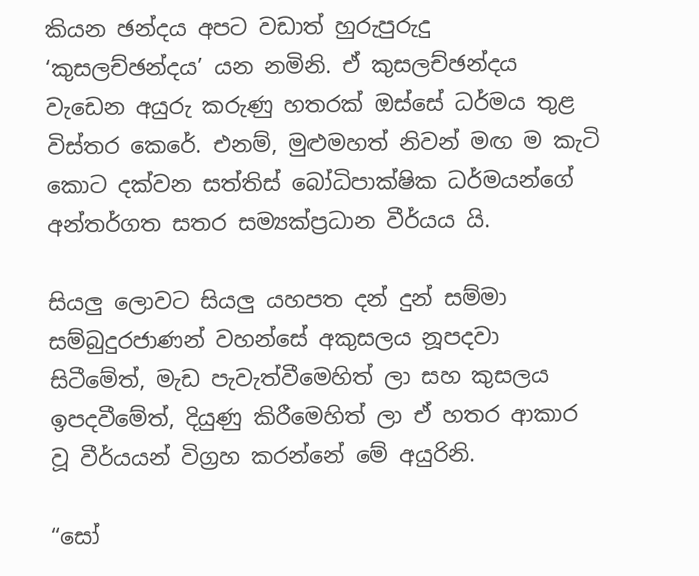කියන ඡන්දය අපට වඩාත් හුරුපුරුදු ‘කුසලච්ඡන්දය’ යන නමිනි. ඒ කුසලච්ඡන්දය වැඩෙන අයුරු කරුණු හතරක් ඔස්සේ ධර්මය තුළ විස්තර කෙරේ. එනම්, මුළුමහත් නිවන් මඟ ම කැටි කොට දක්වන සත්තිස් බෝධිපාක්ෂික ධර්මයන්ගේ අන්තර්ගත සතර සම්‍යක්ප්‍රධාන වීර්යය යි.

සියලු ලොවට සියලු යහපත දන් දුන් සම්මා සම්බුදුරජාණන් වහන්සේ අකුසලය නූපදවා සිටීමේත්, මැඩ පැවැත්වීමෙහිත් ලා සහ කුසලය ඉපදවීමේත්, දියුණු කිරීමෙහිත් ලා ඒ හතර ආකාර වූ වීර්යයන් විග්‍රහ කරන්නේ මේ අයුරිනි.

“සෝ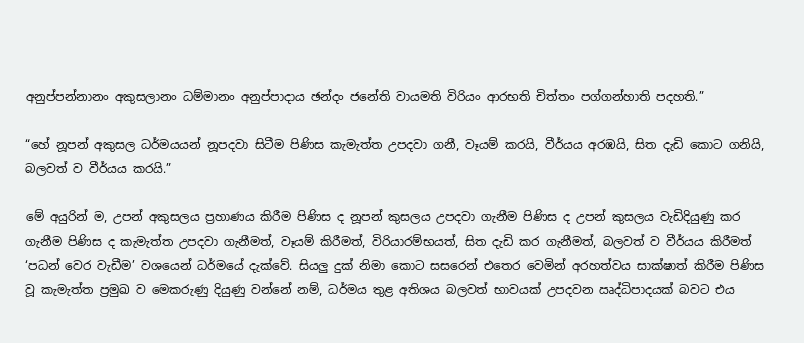අනුප්පන්නානං අකුසලානං ධම්මානං අනුප්පාදාය ඡන්දං ජනේති වායමති විරියං ආරභති චිත්තං පග්ගන්හාති පදහති.”

“හේ නූපන් අකුසල ධර්මයයන් නූපදවා සිටීම පිණිස කැමැත්ත උපදවා ගනී, වෑයම් කරයි, වීර්යය අරඹයි, සිත දැඩි කොට ගනියි, බලවත් ව වීර්යය කරයි.”

මේ අයුරින් ම, උපන් අකුසලය ප්‍රහාණය කිරීම පිණිස ද නූපන් කුසලය උපදවා ගැනීම පිණිස ද උපන් කුසලය වැඩිදියුණු කර ගැනීම පිණිස ද කැමැත්ත උපදවා ගැනීමත්, වෑයම් කිරීමත්, විරියාරම්භයත්, සිත දැඩි කර ගැනීමත්, බලවත් ව වීර්යය කිරීමත් ‘පධන් වෙර වැඩීම’ වශයෙන් ධර්මයේ දැක්වේ. සියලු දුක් නිමා කොට සසරෙන් එතෙර වෙමින් අරහත්වය සාක්ෂාත් කිරීම පිණිස වූ කැමැත්ත ප්‍රමුඛ ව මෙකරුණු දියුණු වන්නේ නම්, ධර්මය තුළ අතිශය බලවත් භාවයක් උපදවන ඍද්ධිපාදයක් බවට එය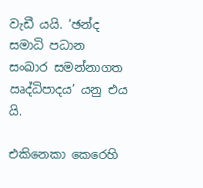වැඩී යයි. ‘ඡන්ද සමාධි පධාන සංඛාර සමන්නාගත ඍද්ධිපාදය’ යනු එය යි.

එකිනෙකා කෙරෙහි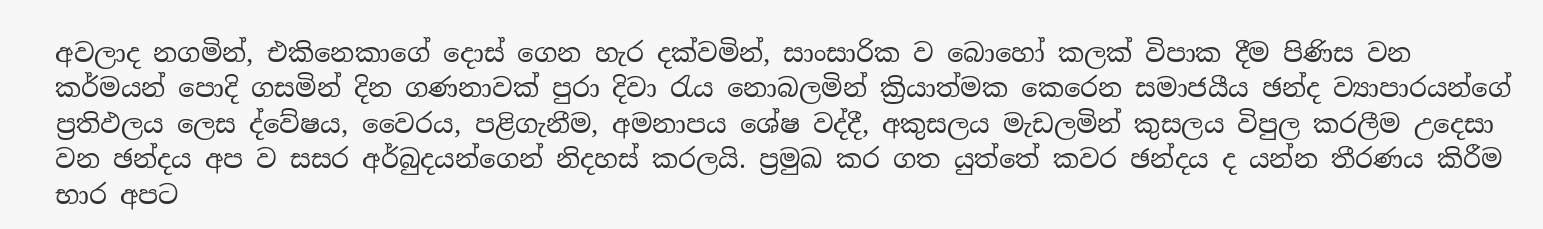අවලාද නගමින්, එකිනෙකාගේ දොස් ගෙන හැර දක්වමින්, සාංසාරික ව බොහෝ කලක් විපාක දීම පිණිස වන කර්මයන් පොදි ගසමින් දින ගණනාවක් පුරා දිවා රැය නොබලමින් ක්‍රියාත්මක කෙරෙන සමාජයීය ඡන්ද ව්‍යාපාරයන්ගේ ප්‍රතිඵලය ලෙස ද්වේෂය, වෛරය, පළිගැනීම, අමනාපය ශේෂ වද්දී, අකුසලය මැඩලමින් කුසලය විපුල කරලීම උදෙසා වන ඡන්දය අප ව සසර අර්බුදයන්ගෙන් නිදහස් කරලයි. ප්‍රමුඛ කර ගත යුත්තේ කවර ඡන්දය ද යන්න තීරණය කිරීම භාර අපට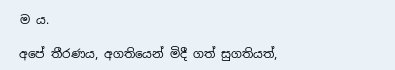ම ය.

අපේ තීරණය, අගතියෙන් මිදී ගත් සුගතියත්,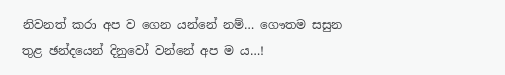නිවනත් කරා අප ව ගෙන යන්නේ නම්… ගෞතම සසුන තුළ ඡන්දයෙන් දිනුවෝ වන්නේ අප ම ය…!